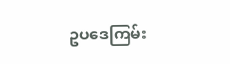ဥပဒေကြမ်း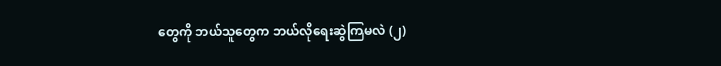တွေကို ဘယ်သူတွေက ဘယ်လိုရေးဆွဲကြမလဲ (၂)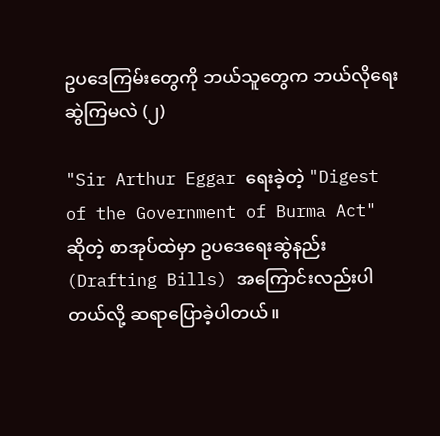ဥပဒေကြမ်းတွေကို ဘယ်သူတွေက ဘယ်လိုရေးဆွဲကြမလဲ (၂)

"Sir Arthur Eggar ရေးခဲ့တဲ့ "Digest of the Government of Burma Act" ဆိုတဲ့ စာအုပ်ထဲမှာ ဥပဒေရေးဆွဲနည်း (Drafting Bills) အကြောင်းလည်းပါတယ်လို့ ဆရာပြောခဲ့ပါတယ်။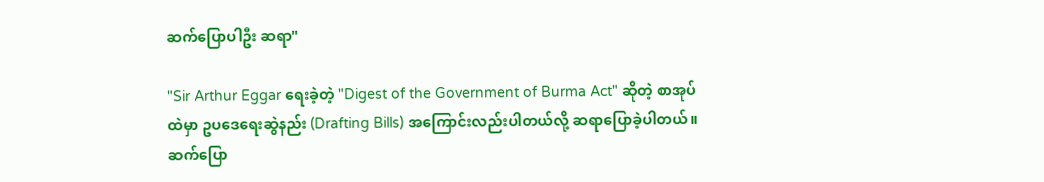ဆက်ပြောပါဦး ဆရာ"

"Sir Arthur Eggar ရေးခဲ့တဲ့ "Digest of the Government of Burma Act" ဆိုတဲ့ စာအုပ်
ထဲမှာ ဥပဒေရေးဆွဲနည်း (Drafting Bills) အကြောင်းလည်းပါတယ်လို့ ဆရာပြောခဲ့ပါတယ်။
ဆက်ပြော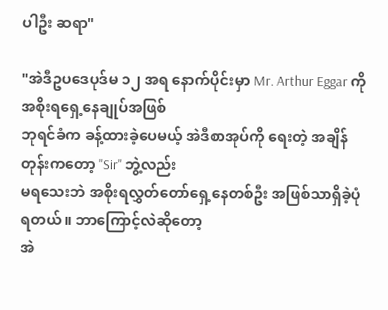ပါဦး ဆရာ"

"အဲဒီဥပဒေပုဒ်မ ၁၂ အရ နောက်ပိုင်းမှာ Mr. Arthur Eggar ကို အစိုးရရှေ့နေချုပ်အဖြစ်
ဘုရင်ခံက ခန့်ထားခဲ့ပေမယ့် အဲဒီစာအုပ်ကို ရေးတဲ့ အချိန်တုန်းကတော့ "Sir" ဘွဲ့လည်း
မရသေးဘဲ အစိုးရလွှတ်တော်ရှေ့နေတစ်ဦး အဖြစ်သာရှိခဲ့ပုံ ရတယ်။ ဘာကြောင့်လဲဆိုတော့
အဲ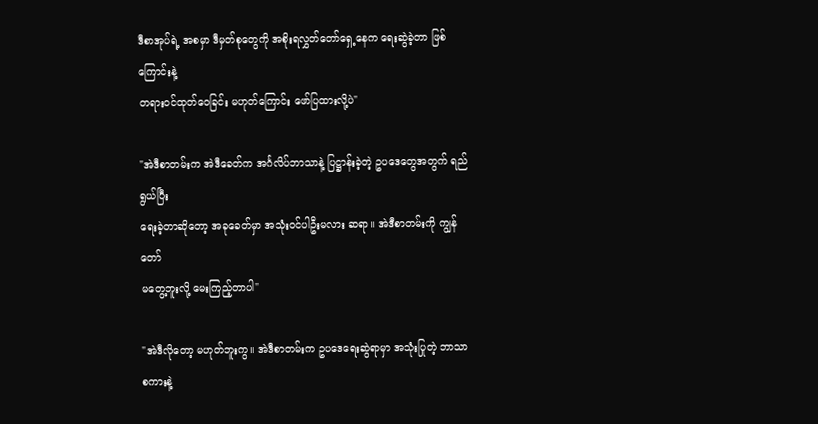ဒီစာအုပ်ရဲ့ အစမှာ ဒီမှတ်စုတွေကို အစိုးရလွှတ်တော်ရှေ့နေက ရေးဆွဲခဲ့တာ ဖြစ်ကြောင်းနဲ့
တရားဝင်ထုတ်ဝေခြင်း မဟုတ်ကြောင်း ဖော်ပြထားလို့ပဲ"

"အဲဒီစာတမ်းက အဲဒီခေတ်က အင်္ဂလိပ်ဘာသာနဲ့ ပြဋ္ဌာန်းခဲ့တဲ့ ဥပဒေတွေအတွက် ရည်ရွယ်ပြီး
ရေးခဲ့တာဆိုတော့ အခုခေတ်မှာ အသုံးဝင်ပါဦးမလား ဆရာ။ အဲဒီစာတမ်းကို ကျွန်တော်
မတွေ့ဘူးလို့ မေးကြည့်တာပါ"

"အဲဒီလိုတော့ မဟုတ်ဘူးကွ။ အဲဒီစာတမ်းက ဥပဒေရေးဆွဲရာမှာ အသုံးပြုတဲ့ ဘာသာစကားနဲ့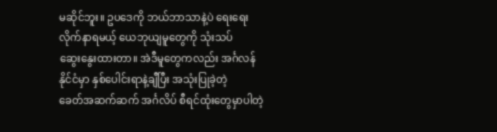မဆိုင်ဘူး။ ဥပဒေကို ဘယ်ဘာသာနဲ့ပဲ ရေးရေး လိုက်နာရမယ့် ယေဘုယျမူတွေကို သုံးသပ်
ဆွေးနွေးထားတာ။ အဲဒီမူတွေကလည်း အင်္ဂလန်နိုင်ငံမှာ နှစ်ပေါင်းရာနဲ့ချီပြီး အသုံးပြုခဲ့တဲ့
ခေတ်အဆက်ဆက် အင်္ဂလိပ် စီရင်ထုံးတွေမှာပါတဲ့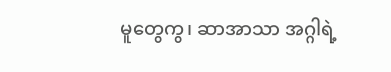မူတွေကွ၊ ဆာအာသာ အဂ္ဂါရဲ့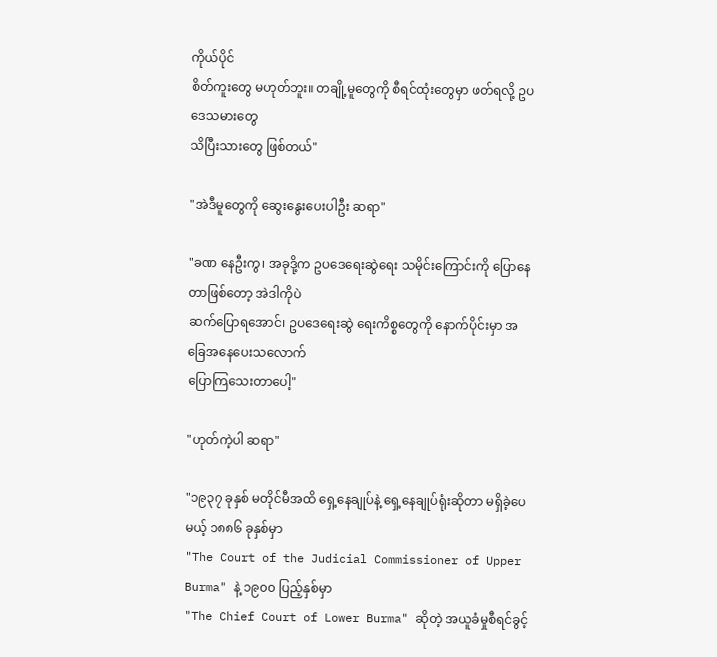ကိုယ်ပိုင်
စိတ်ကူးတွေ မဟုတ်ဘူး။ တချို့မူတွေကို စီရင်ထုံးတွေမှာ ဖတ်ရလို့ ဥပဒေသမားတွေ
သိပြီးသားတွေ ဖြစ်တယ်"

"အဲဒီမူတွေကို ဆွေးနွေးပေးပါဦး ဆရာ"

"ခဏ နေဦးကွ၊ အခုဒို့က ဥပဒေရေးဆွဲရေး သမိုင်းကြောင်းကို ပြောနေတာဖြစ်တော့ အဲဒါကိုပဲ
ဆက်ပြောရအောင်၊ ဥပဒေရေးဆွဲ ရေးကိစ္စတွေကို နောက်ပိုင်းမှာ အခြေအနေပေးသလောက်
ပြောကြသေးတာပေါ့"

"ဟုတ်ကဲ့ပါ ဆရာ"

"၁၉၃၇ ခုနှစ် မတိုင်မီအထိ ရှေ့နေချုပ်နဲ့ ရှေ့နေချုပ်ရုံးဆိုတာ မရှိခဲ့ပေမယ့် ၁၈၈၆ ခုနှစ်မှာ
"The Court of the Judicial Commissioner of Upper Burma" နဲ့ ၁၉၀၀ ပြည့်နှစ်မှာ
"The Chief Court of Lower Burma" ဆိုတဲ့ အယူခံမှုစီရင်ခွင့်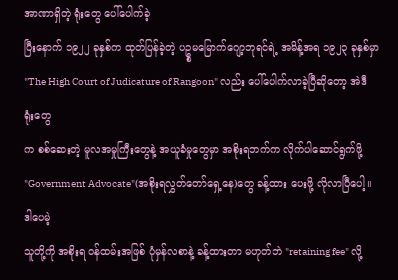အာဏာရှိတဲ့ ရုံးတွေ ပေါ်ပေါက်ခဲ့
ပြီးနောက် ၁၉၂၂ ခုနှစ်က ထုတ်ပြန်ခဲ့တဲ့ ပဥ္စမမြောက်ဂျော့ဘုရင်ရဲ့ အမိန့်အရ ၁၉၂၃ ခုနှစ်မှာ
"The High Court of Judicature of Rangoon" လည်း ပေါ်ပေါက်လာခဲ့ပြီဆိုတော့ အဲဒီရုံးတွေ
က စစ်ဆေးတဲ့ မူလအမှုကြီးတွေနဲ့ အယူခံမှုတွေမှာ အစိုးရဘက်က လိုက်ပါဆောင်ရွက်ဖို့
"Government Advocate"(အစိုးရလွှတ်တော်ရှေ့နေ)တွေ ခန့်ထား ပေးဖို့ လိုလာပြီပေါ့။ ဒါပေမဲ့
သူတို့ကို အစိုးရ ၀န်ထမ်းအဖြစ် ပုံမှန်လစာနဲ့ ခန့်ထားတာ မဟုတ်ဘဲ "retaining fee" လို့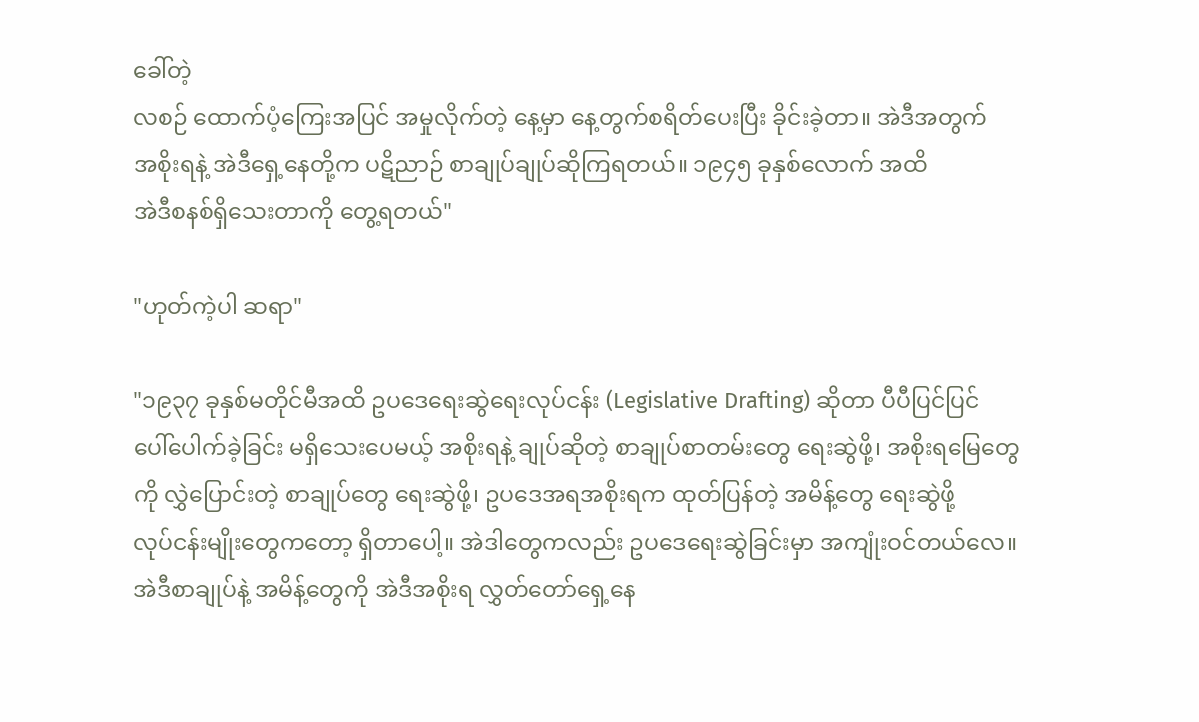ခေါ်တဲ့
လစဉ် ထောက်ပံ့ကြေးအပြင် အမှုလိုက်တဲ့ နေ့မှာ နေ့တွက်စရိတ်ပေးပြီး ခိုင်းခဲ့တာ။ အဲဒီအတွက်
အစိုးရနဲ့ အဲဒီရှေ့နေတို့က ပဋိညာဉ် စာချုပ်ချုပ်ဆိုကြရတယ်။ ၁၉၄၅ ခုနှစ်လောက် အထိ
အဲဒီစနစ်ရှိသေးတာကို တွေ့ရတယ်"

"ဟုတ်ကဲ့ပါ ဆရာ"

"၁၉၃၇ ခုနှစ်မတိုင်မီအထိ ဥပဒေရေးဆွဲရေးလုပ်ငန်း (Legislative Drafting) ဆိုတာ ပီပီပြင်ပြင်
ပေါ်ပေါက်ခဲ့ခြင်း မရှိသေးပေမယ့် အစိုးရနဲ့ ချုပ်ဆိုတဲ့ စာချုပ်စာတမ်းတွေ ရေးဆွဲဖို့၊ အစိုးရမြေတွေ
ကို လွှဲပြောင်းတဲ့ စာချုပ်တွေ ရေးဆွဲဖို့၊ ဥပဒေအရအစိုးရက ထုတ်ပြန်တဲ့ အမိန့်တွေ ရေးဆွဲဖို့
လုပ်ငန်းမျိုးတွေကတော့ ရှိတာပေါ့။ အဲဒါတွေကလည်း ဥပဒေရေးဆွဲခြင်းမှာ အကျုံးဝင်တယ်လေ။
အဲဒီစာချုပ်နဲ့ အမိန့်တွေကို အဲဒီအစိုးရ လွှတ်တော်ရှေ့နေ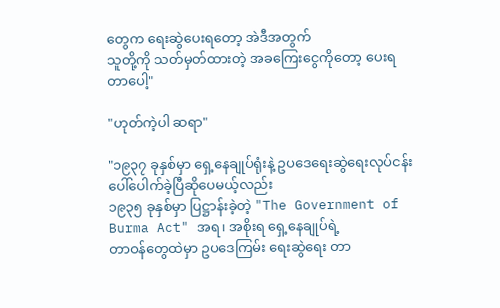တွေက ရေးဆွဲပေးရတော့ အဲဒီအတွက်
သူတို့ကို သတ်မှတ်ထားတဲ့ အခကြေးငွေကိုတော့ ပေးရတာပေါ့"

"ဟုတ်ကဲ့ပါ ဆရာ"

"၁၉၃၇ ခုနှစ်မှာ ရှေ့နေချုပ်ရုံးနဲ့ ဥပဒေရေးဆွဲရေးလုပ်ငန်း ပေါ်ပေါက်ခဲ့ပြီဆိုပေမယ့်လည်း
၁၉၃၅ ခုနှစ်မှာ ပြဋ္ဌာန်းခဲ့တဲ့ "The Government of Burma Act" အရ၊ အစိုးရ ရှေ့နေချုပ်ရဲ့
တာဝန်တွေထဲမှာ ဥပဒေကြမ်း ရေးဆွဲရေး တာ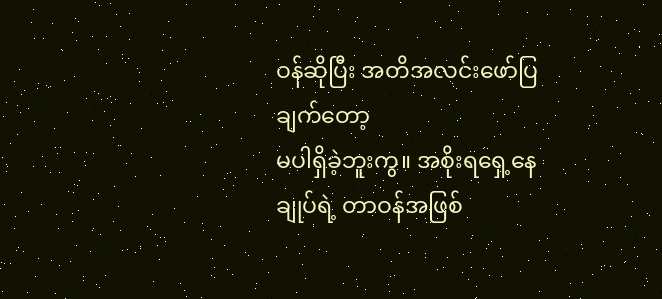ဝန်ဆိုပြီး အတိအလင်းဖော်ပြချက်တော့
မပါရှိခဲ့ဘူးကွ။ အစိုးရရှေ့နေချုပ်ရဲ့ တာဝန်အဖြစ်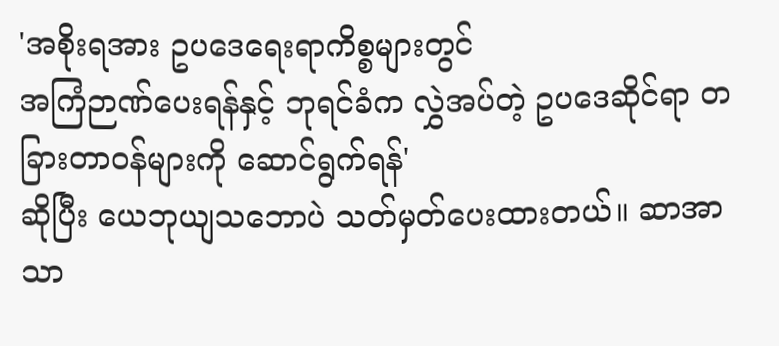'အစိုးရအား ဥပဒေရေးရာကိစ္စများတွင်
အကြံဉာဏ်ပေးရန်နှင့် ဘုရင်ခံက လွှဲအပ်တဲ့ ဥပဒေဆိုင်ရာ တခြားတာဝန်များကို ဆောင်ရွက်ရန်'
ဆိုပြီး ယေဘုယျသဘောပဲ သတ်မှတ်ပေးထားတယ်။ ဆာအာသာ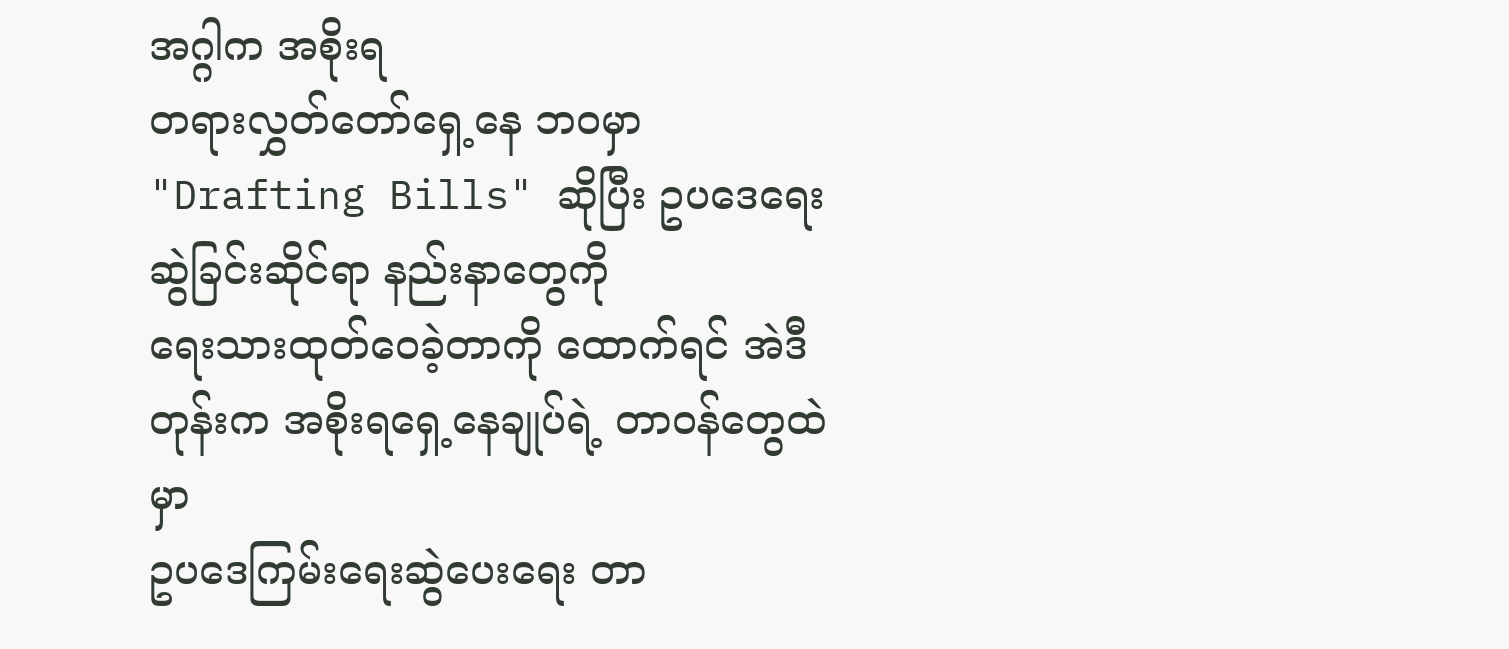အဂ္ဂါက အစိုးရ
တရားလွှတ်တော်ရှေ့နေ ဘဝမှာ "Drafting Bills" ဆိုပြီး ဥပဒေရေးဆွဲခြင်းဆိုင်ရာ နည်းနာတွေကို
ရေးသားထုတ်ဝေခဲ့တာကို ထောက်ရင် အဲဒီတုန်းက အစိုးရရှေ့နေချုပ်ရဲ့ တာဝန်တွေထဲမှာ
ဥပဒေကြမ်းရေးဆွဲပေးရေး တာ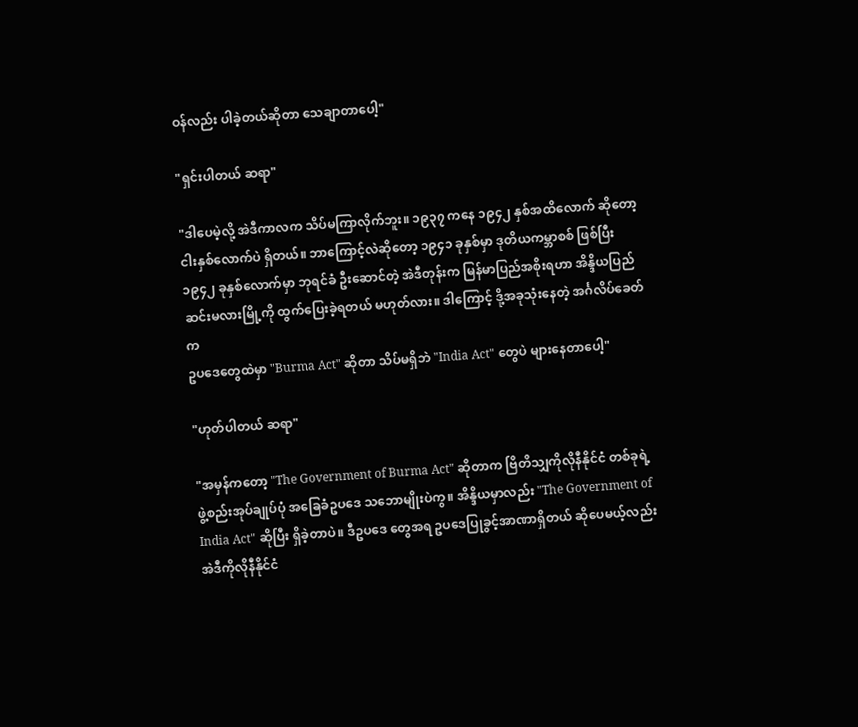ဝန်လည်း ပါခဲ့တယ်ဆိုတာ သေချာတာပေါ့"

"ရှင်းပါတယ် ဆရာ"

"ဒါပေမဲ့လို့ အဲဒီကာလက သိပ်မကြာလိုက်ဘူး။ ၁၉၃၇ ကနေ ၁၉၄၂ နှစ်အထိလောက် ဆိုတော့
ငါးနှစ်လောက်ပဲ ရှိတယ်။ ဘာကြောင့်လဲဆိုတော့ ၁၉၄၁ ခုနှစ်မှာ ဒုတိယကမ္ဘာစစ် ဖြစ်ပြီး
၁၉၄၂ ခုနှစ်လောက်မှာ ဘုရင်ခံ ဦးဆောင်တဲ့ အဲဒီတုန်းက မြန်မာပြည်အစိုးရဟာ အိန္ဒိယပြည်
ဆင်းမလားမြို့ကို ထွက်ပြေးခဲ့ရတယ် မဟုတ်လား။ ဒါကြောင့် ဒို့အခုသုံးနေတဲ့ အင်္ဂလိပ်ခေတ်က
ဥပဒေတွေထဲမှာ "Burma Act" ဆိုတာ သိပ်မရှိဘဲ "India Act" တွေပဲ များနေတာပေါ့"

"ဟုတ်ပါတယ် ဆရာ"

"အမှန်ကတော့ "The Government of Burma Act" ဆိုတာက ဗြိတိသျှကိုလိုနီနိုင်ငံ တစ်ခုရဲ့
ဖွဲ့စည်းအုပ်ချုပ်ပုံ အခြေခံဥပဒေ သဘောမျိုးပဲကွ။ အိန္ဒိယမှာလည်း "The Government of
India Act" ဆိုပြီး ရှိခဲ့တာပဲ။ ဒီဥပဒေ တွေအရ ဥပဒေပြုခွင့်အာဏာရှိတယ် ဆိုပေမယ့်လည်း
အဲဒီကိုလိုနီနိုင်ငံ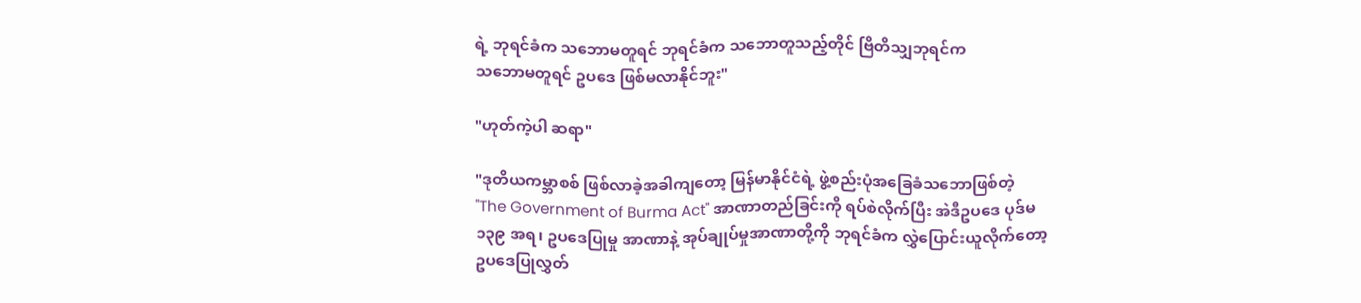ရဲ့ ဘုရင်ခံက သဘောမတူရင် ဘုရင်ခံက သဘောတူသည့်တိုင် ဗြိတိသျှဘုရင်က
သဘောမတူရင် ဥပဒေ ဖြစ်မလာနိုင်ဘူး"

"ဟုတ်ကဲ့ပါ ဆရာ"

"ဒုတိယကမ္ဘာစစ် ဖြစ်လာခဲ့အခါကျတော့ မြန်မာနိုင်ငံရဲ့ ဖွဲ့စည်းပုံအခြေခံသဘောဖြစ်တဲ့
"The Government of Burma Act" အာဏာတည်ခြင်းကို ရပ်စဲလိုက်ပြီး အဲဒီဥပဒေ ပုဒ်မ
၁၃၉ အရ၊ ဥပဒေပြုမှု အာဏာနဲ့ အုပ်ချုပ်မှုအာဏာတို့ကို ဘုရင်ခံက လွှဲပြောင်းယူလိုက်တော့
ဥပဒေပြုလွှတ်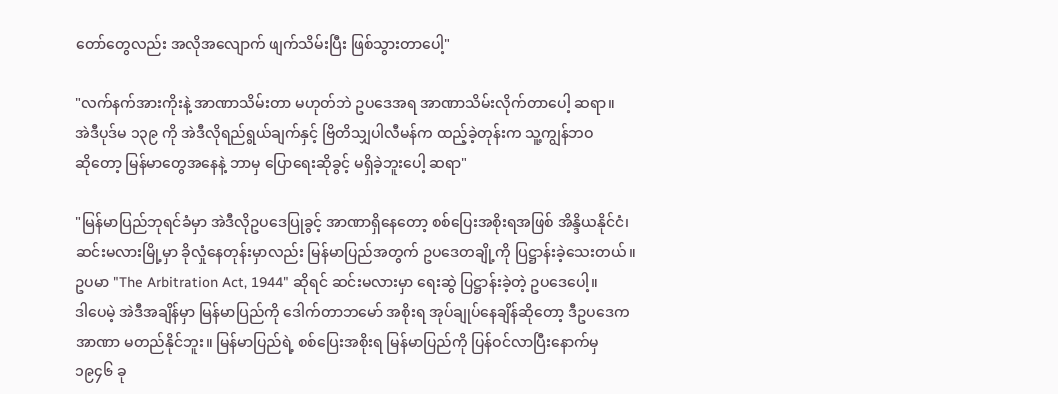တော်တွေလည်း အလိုအလျောက် ဖျက်သိမ်းပြီး ဖြစ်သွားတာပေါ့"

"လက်နက်အားကိုးနဲ့ အာဏာသိမ်းတာ မဟုတ်ဘဲ ဥပဒေအရ အာဏာသိမ်းလိုက်တာပေါ့ ဆရာ။
အဲဒီပုဒ်မ ၁၃၉ ကို အဲဒီလိုရည်ရွယ်ချက်နှင့် ဗြိတိသျှပါလီမန်က ထည့်ခဲ့တုန်းက သူ့ကျွန်ဘဝ
ဆိုတော့ မြန်မာတွေအနေနဲ့ ဘာမှ ပြောရေးဆိုခွင့် မရှိခဲ့ဘူးပေါ့ ဆရာ"

"မြန်မာပြည်ဘုရင်ခံမှာ အဲဒီလိုဥပဒေပြုခွင့် အာဏာရှိနေတော့ စစ်ပြေးအစိုးရအဖြစ် အိန္ဒိယနိုင်ငံ၊
ဆင်းမလားမြို့မှာ ခိုလှုံနေတုန်းမှာလည်း မြန်မာပြည်အတွက် ဥပဒေတချို့ကို ပြဋ္ဌာန်းခဲ့သေးတယ်။
ဥပမာ "The Arbitration Act, 1944" ဆိုရင် ဆင်းမလားမှာ ရေးဆွဲ ပြဋ္ဌာန်းခဲ့တဲ့ ဥပဒေပေါ့။
ဒါပေမဲ့ အဲဒီအချိန်မှာ မြန်မာပြည်ကို ဒေါက်တာဘမော် အစိုးရ အုပ်ချုပ်နေချိန်ဆိုတော့ ဒီဥပဒေက
အာဏာ မတည်နိုင်ဘူး။ မြန်မာပြည်ရဲ့ စစ်ပြေးအစိုးရ မြန်မာပြည်ကို ပြန်ဝင်လာပြီးနောက်မှ
၁၉၄၆ ခု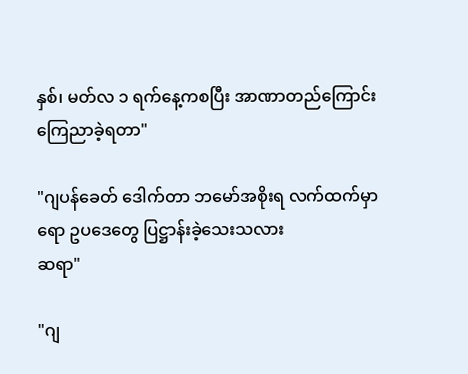နှစ်၊ မတ်လ ၁ ရက်နေ့ကစပြီး အာဏာတည်ကြောင်း ကြေညာခဲ့ရတာ"

"ဂျပန်ခေတ် ဒေါက်တာ ဘမော်အစိုးရ လက်ထက်မှာရော ဥပဒေတွေ ပြဋ္ဌာန်းခဲ့သေးသလား
ဆရာ"

"ဂျ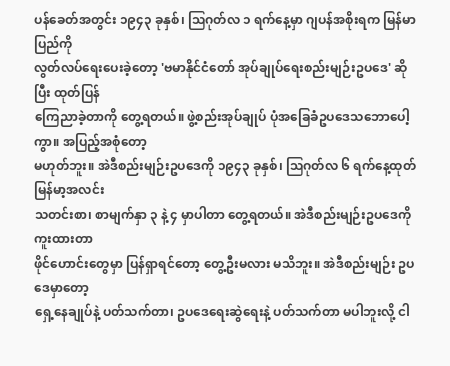ပန်ခေတ်အတွင်း ၁၉၄၃ ခုနှစ်၊ ဩဂုတ်လ ၁ ရက်နေ့မှာ ဂျပန်အစိုးရက မြန်မာပြည်ကို
လွတ်လပ်ရေးပေးခဲ့တော့ 'ဗမာနိုင်ငံတော် အုပ်ချုပ်ရေးစည်းမျဉ်းဥပဒေ' ဆိုပြီး ထုတ်ပြန်
ကြေညာခဲ့တာကို တွေ့ရတယ်။ ဖွဲ့စည်းအုပ်ချုပ် ပုံအခြေခံဥပဒေသဘောပေါ့ကွာ။ အပြည့်အစုံတော့
မဟုတ်ဘူး။ အဲဒီစည်းမျဉ်းဥပဒေကို ၁၉၄၃ ခုနှစ်၊ ဩဂုတ်လ ၆ ရက်နေ့ထုတ် မြန်မာ့အလင်း
သတင်းစာ၊ စာမျက်နှာ ၃ နဲ့ ၄ မှာပါတာ တွေ့ရတယ်။ အဲဒီစည်းမျဉ်းဥပဒေကို ကူးထားတာ
ဖိုင်ဟောင်းတွေမှာ ပြန်ရှာရင်တော့ တွေ့ဦးမလား မသိဘူး။ အဲဒီစည်းမျဉ်း ဥပဒေမှာတော့
ရှေ့နေချုပ်နဲ့ ပတ်သက်တာ၊ ဥပဒေရေးဆွဲရေးနဲ့ ပတ်သက်တာ မပါဘူးလို့ ငါ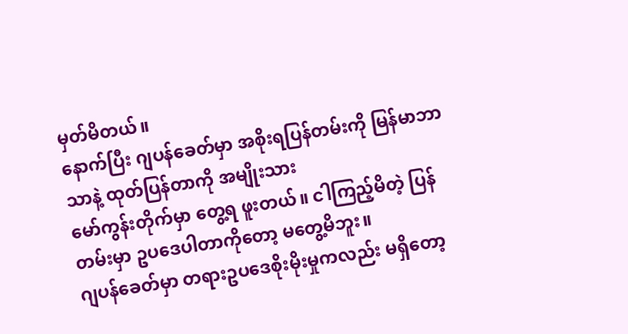မှတ်မိတယ်။
နောက်ပြီး ဂျပန်ခေတ်မှာ အစိုးရပြန်တမ်းကို မြန်မာဘာသာနဲ့ ထုတ်ပြန်တာကို အမျိုးသား
မော်ကွန်းတိုက်မှာ တွေ့ရ ဖူးတယ်။ ငါကြည့်မိတဲ့ ပြန်တမ်းမှာ ဥပဒေပါတာကိုတော့ မတွေ့မိဘူး။
ဂျပန်ခေတ်မှာ တရားဥပဒေစိုးမိုးမှုကလည်း မရှိတော့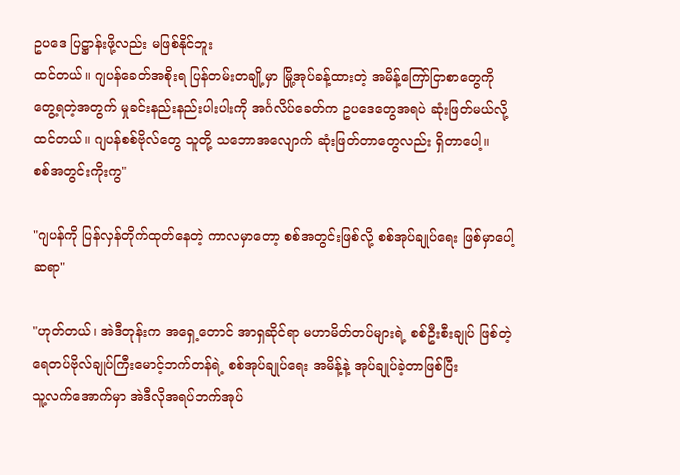ဥပဒေ ပြဋ္ဌာန်းဖို့လည်း မဖြစ်နိုင်ဘူး
ထင်တယ်။ ဂျပန်ခေတ်အစိုးရ ပြန်တမ်းတချို့မှာ မြို့အုပ်ခန့်ထားတဲ့ အမိန့်ကြော်ငြာစာတွေကို
တွေ့ရတဲ့အတွက် မှုခင်းနည်းနည်းပါးပါးကို အင်္ဂလိပ်ခေတ်က ဥပဒေတွေအရပဲ ဆုံးဖြတ်မယ်လို့
ထင်တယ်။ ဂျပန်စစ်ဗိုလ်တွေ သူတို့ သဘောအလျောက် ဆုံးဖြတ်တာတွေလည်း ရှိတာပေါ့။
စစ်အတွင်းကိုးကွ"

"ဂျပန်ကို ပြန်လှန်တိုက်ထုတ်နေတဲ့ ကာလမှာတော့ စစ်အတွင်းဖြစ်လို့ စစ်အုပ်ချုပ်ရေး ဖြစ်မှာပေါ့
ဆရာ"

"ဟုတ်တယ်၊ အဲဒီတုန်းက အရှေ့တောင် အာရှဆိုင်ရာ မဟာမိတ်တပ်များရဲ့ စစ်ဦးစီးချုပ် ဖြစ်တဲ့
ရေတပ်ဗိုလ်ချုပ်ကြီးမောင့်ဘက်တန်ရဲ့ စစ်အုပ်ချုပ်ရေး အမိန့်နဲ့ အုပ်ချုပ်ခဲ့တာဖြစ်ပြီး
သူ့လက်အောက်မှာ အဲဒီလိုအရပ်ဘက်အုပ်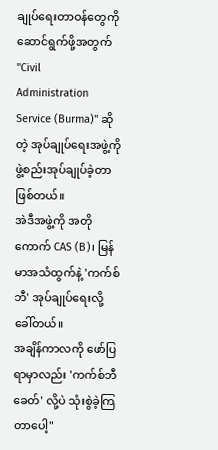ချုပ်ရေးတာဝန်တွေကို ဆောင်ရွက်ဖို့အတွက် "Civil
Administration Service (Burma)" ဆိုတဲ့ အုပ်ချုပ်ရေးအဖွဲ့ကို ဖွဲ့စည်းအုပ်ချုပ်ခဲ့တာ ဖြစ်တယ်။
အဲဒီအဖွဲ့ကို အတိုကောက် CAS (B)၊ မြန်မာအသံထွက်နဲ့ 'ကက်စ်ဘီ' အုပ်ချုပ်ရေးလို့ ခေါ်တယ်။
အချိန်ကာလကို ဖော်ပြရာမှာလည်း 'ကက်စ်ဘီခေတ်' လို့ပဲ သုံးစွဲခဲ့ကြတာပေါ့"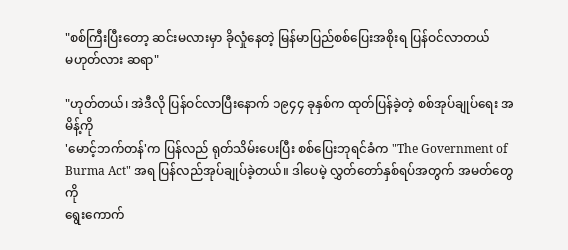"စစ်ကြီးပြီးတော့ ဆင်းမလားမှာ ခိုလှုံနေတဲ့ မြန်မာပြည်စစ်ပြေးအစိုးရ ပြန်ဝင်လာတယ်
မဟုတ်လား ဆရာ"

"ဟုတ်တယ်၊ အဲဒီလို ပြန်ဝင်လာပြီးနောက် ၁၉၄၄ ခုနှစ်က ထုတ်ပြန်ခဲ့တဲ့ စစ်အုပ်ချုပ်ရေး အမိန့်ကို
'မောင့်ဘက်တန်'က ပြန်လည် ရုတ်သိမ်းပေးပြီး စစ်ပြေးဘုရင်ခံက "The Government of
Burma Act" အရ ပြန်လည်အုပ်ချုပ်ခဲ့တယ်။ ဒါပေမဲ့ လွှတ်တော်နှစ်ရပ်အတွက် အမတ်တွေကို
ရွေးကောက်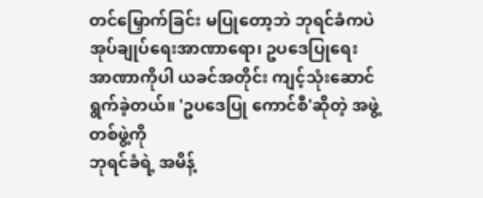တင်မြှောက်ခြင်း မပြုတော့ဘဲ ဘုရင်ခံကပဲ အုပ်ချုပ်ရေးအာဏာရော၊ ဥပဒေပြုရေး
အာဏာကိုပါ ယခင်အတိုင်း ကျင့်သုံးဆောင်ရွက်ခဲ့တယ်။ 'ဥပဒေပြု ကောင်စီ'ဆိုတဲ့ အဖွဲ့တစ်ဖွဲ့ကို
ဘုရင်ခံရဲ့ အမိန့်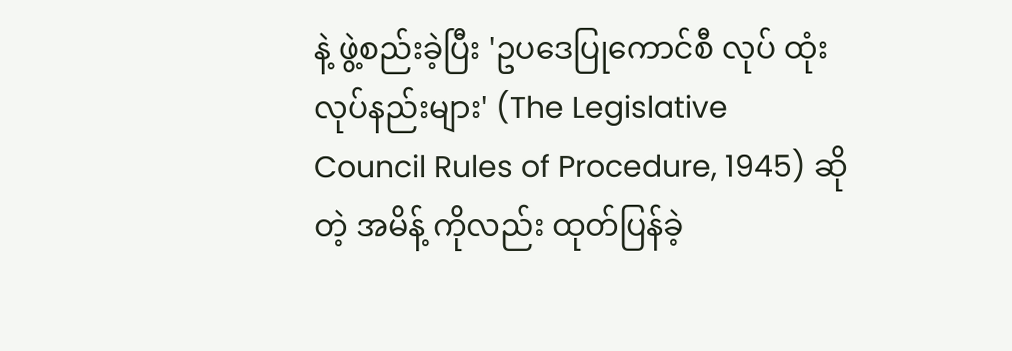နဲ့ ဖွဲ့စည်းခဲ့ပြီး 'ဥပဒေပြုကောင်စီ လုပ် ထုံးလုပ်နည်းများ' (The Legislative
Council Rules of Procedure, 1945) ဆိုတဲ့ အမိန့် ကိုလည်း ထုတ်ပြန်ခဲ့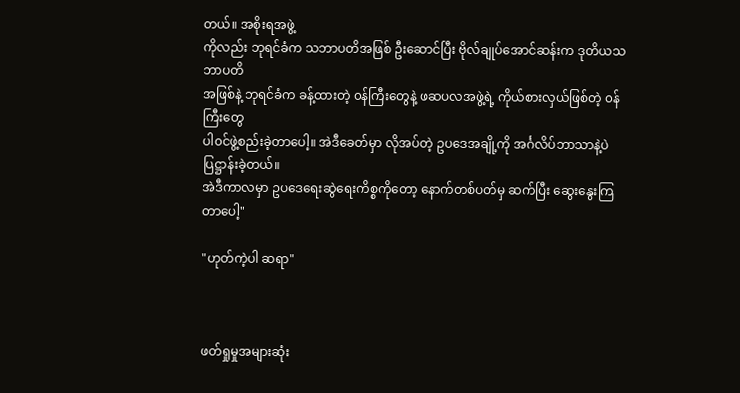တယ်။ အစိုးရအဖွဲ့
ကိုလည်း ဘုရင်ခံက သဘာပတိအဖြစ် ဦးဆောင်ပြီး ဗိုလ်ချုပ်အောင်ဆန်းက ဒုတိယသဘာပတိ
အဖြစ်နဲ့ ဘုရင်ခံက ခန့်ထားတဲ့ ၀န်ကြီးတွေနဲ့ ဖဆပလအဖွဲ့ရဲ့ ကိုယ်စားလှယ်ဖြစ်တဲ့ ၀န်ကြီးတွေ
ပါ၀င်ဖွဲ့စည်းခဲ့တာပေါ့။ အဲဒီခေတ်မှာ လိုအပ်တဲ့ ဥပဒေအချို့ကို အင်္ဂလိပ်ဘာသာနဲ့ပဲ ပြဋ္ဌာန်းခဲ့တယ်။
အဲဒီကာလမှာ ဥပဒေရေးဆွဲရေးကိစ္စကိုတော့ နောက်တစ်ပတ်မှ ဆက်ပြီး ဆွေးနွေးကြတာပေါ့"

"ဟုတ်ကဲ့ပါ ဆရာ"



ဖတ်ရှုမှုအများဆုံး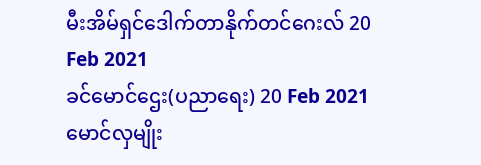မီးအိမ်ရှင်ဒေါက်တာနိုက်တင်ဂေးလ် 20 Feb 2021
ခင်မောင်ဌေး(ပညာရေး) 20 Feb 2021
မောင်လှမျိုး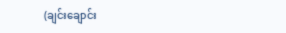(ချင်းချောင်း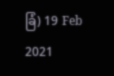ခြံ) 19 Feb 2021